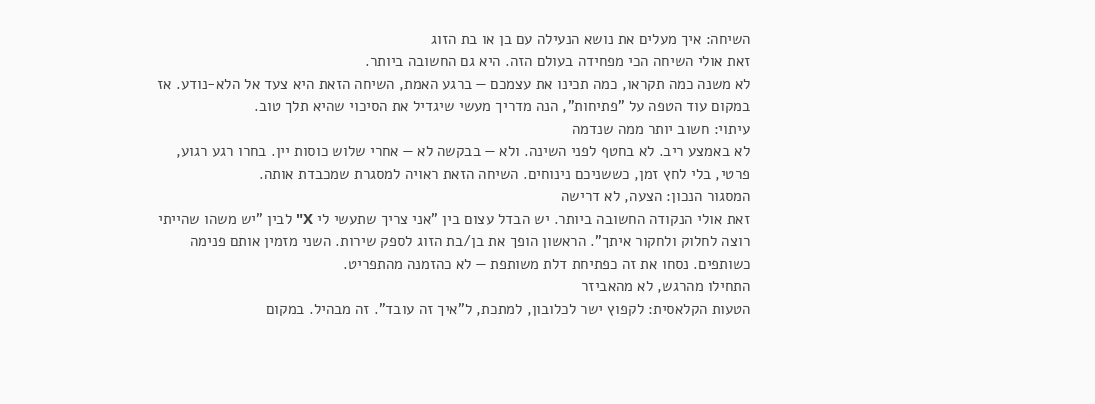השיחה: איך מעלים את נושא הנעילה עם בן או בת הזוג
זאת אולי השיחה הכי מפחידה בעולם הזה. היא גם החשובה ביותר.
לא משנה כמה תקראו, כמה תכינו את עצמכם — ברגע האמת, השיחה הזאת היא צעד אל הלא-נודע. אז במקום עוד הטפה על "פתיחות", הנה מדריך מעשי שיגדיל את הסיכוי שהיא תלך טוב.
עיתוי: חשוב יותר ממה שנדמה
לא באמצע ריב. לא בחטף לפני השינה. ולא — בבקשה לא — אחרי שלוש כוסות יין. בחרו רגע רגוע, פרטי, בלי לחץ זמן, כששניכם נינוחים. השיחה הזאת ראויה למסגרת שמכבדת אותה.
המסגור הנכון: הצעה, לא דרישה
זאת אולי הנקודה החשובה ביותר. יש הבדל עצום בין "אני צריך שתעשי לי X" לבין "יש משהו שהייתי רוצה לחלוק ולחקור איתך". הראשון הופך את בן/בת הזוג לספק שירות. השני מזמין אותם פנימה כשותפים. נסחו את זה כפתיחת דלת משותפת — לא כהזמנה מהתפריט.
התחילו מהרגש, לא מהאביזר
הטעות הקלאסית: לקפוץ ישר לכלובון, למתכת, ל"איך זה עובד". זה מבהיל. במקום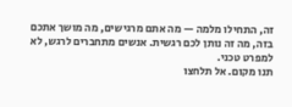זה, התחילו מלמה — מה אתם מרגישים, מה מושך אתכם בזה, מה זה נותן לכם רגשית. אנשים מתחברים לרגש, לא למפרט טכני.
תנו מקום. אל תלחצו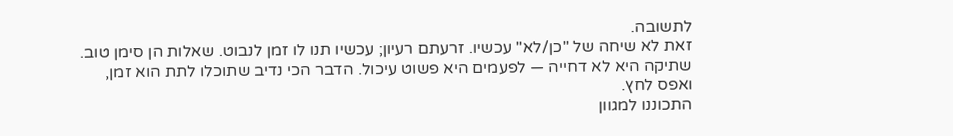לתשובה.
זאת לא שיחה של "כן/לא" עכשיו. זרעתם רעיון; עכשיו תנו לו זמן לנבוט. שאלות הן סימן טוב. שתיקה היא לא דחייה — לפעמים היא פשוט עיכול. הדבר הכי נדיב שתוכלו לתת הוא זמן, ואפס לחץ.
התכוננו למגוון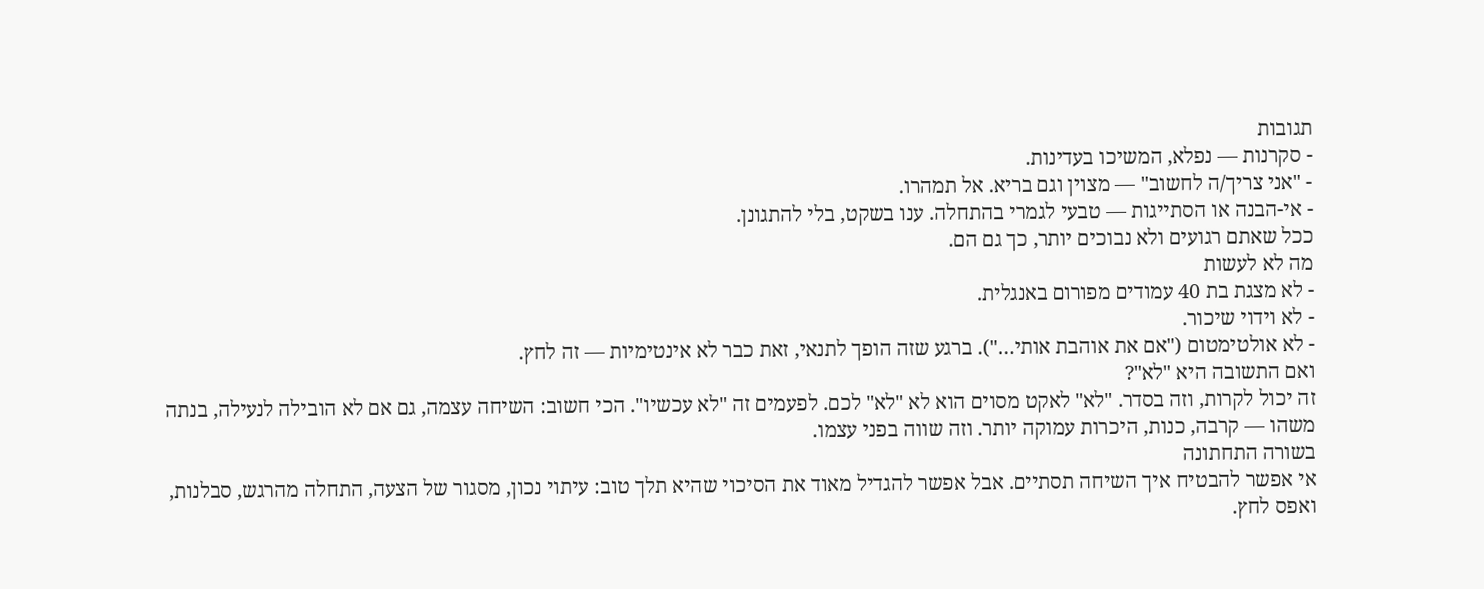תגובות
- סקרנות — נפלא, המשיכו בעדינות.
- "אני צריך/ה לחשוב" — מצוין וגם בריא. אל תמהרו.
- אי-הבנה או הסתייגות — טבעי לגמרי בהתחלה. ענו בשקט, בלי להתגונן.
ככל שאתם רגועים ולא נבוכים יותר, כך גם הם.
מה לא לעשות
- לא מצגת בת 40 עמודים מפורום באנגלית.
- לא וידוי שיכור.
- לא אולטימטום ("אם את אוהבת אותי…"). ברגע שזה הופך לתנאי, זאת כבר לא אינטימיות — זה לחץ.
ואם התשובה היא "לא"?
זה יכול לקרות, וזה בסדר. "לא" לאקט מסוים הוא לא "לא" לכם. לפעמים זה "לא עכשיו". הכי חשוב: השיחה עצמה, גם אם לא הובילה לנעילה, בנתה משהו — קרבה, כנות, היכרות עמוקה יותר. וזה שווה בפני עצמו.
בשורה התחתונה
אי אפשר להבטיח איך השיחה תסתיים. אבל אפשר להגדיל מאוד את הסיכוי שהיא תלך טוב: עיתוי נכון, מסגור של הצעה, התחלה מהרגש, סבלנות, ואפס לחץ.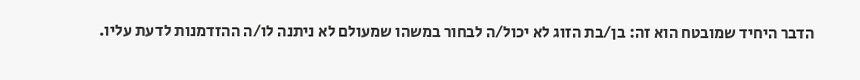הדבר היחיד שמובטח הוא זה: בן/בת הזוג לא יכול/ה לבחור במשהו שמעולם לא ניתנה לו/ה ההזדמנות לדעת עליו.